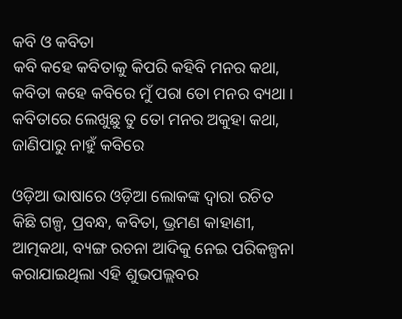କବି ଓ କବିତା
କବି କହେ କବିତାକୁ କିପରି କହିବି ମନର କଥା, କବିତା କହେ କବିରେ ମୁଁ ପରା ତୋ ମନର ବ୍ୟଥା । କବିତାରେ ଲେଖୁଛୁ ତୁ ତୋ ମନର ଅକୁହା କଥା, ଜାଣିପାରୁ ନାହୁଁ କବିରେ

ଓଡ଼ିଆ ଭାଷାରେ ଓଡ଼ିଆ ଲୋକଙ୍କ ଦ୍ୱାରା ରଚିତ କିଛି ଗଳ୍ପ, ପ୍ରବନ୍ଧ, କବିତା, ଭ୍ରମଣ କାହାଣୀ, ଆତ୍ମକଥା, ବ୍ୟଙ୍ଗ ରଚନା ଆଦିକୁ ନେଇ ପରିକଳ୍ପନା କରାଯାଇଥିଲା ଏହି ଶୁଭପଲ୍ଲବର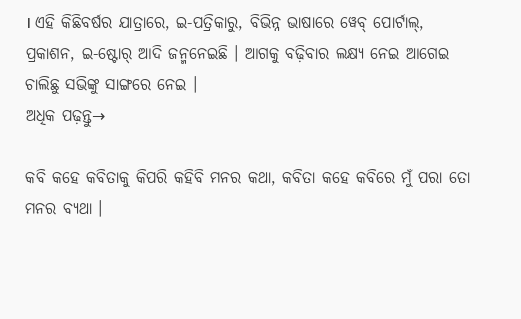। ଏହି କିଛିବର୍ଷର ଯାତ୍ରାରେ, ଇ-ପତ୍ରିକାରୁ, ବିଭିନ୍ନ ଭାଷାରେ ୱେବ୍ ପୋର୍ଟାଲ୍, ପ୍ରକାଶନ, ଇ-ଷ୍ଟୋର୍ ଆଦି ଜନ୍ମନେଇଛି । ଆଗକୁ ବଢ଼ିବାର ଲକ୍ଷ୍ୟ ନେଇ ଆଗେଇ ଚାଲିଛୁ ସଭିଙ୍କୁ ସାଙ୍ଗରେ ନେଇ ।
ଅଧିକ ପଢ଼ନ୍ତୁ→

କବି କହେ କବିତାକୁ କିପରି କହିବି ମନର କଥା, କବିତା କହେ କବିରେ ମୁଁ ପରା ତୋ ମନର ବ୍ୟଥା ।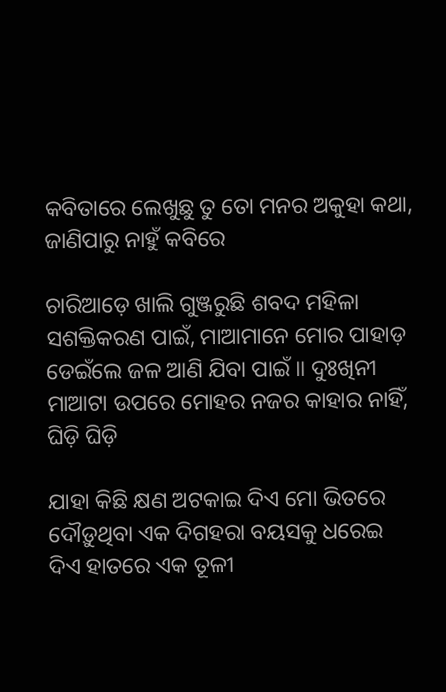କବିତାରେ ଲେଖୁଛୁ ତୁ ତୋ ମନର ଅକୁହା କଥା, ଜାଣିପାରୁ ନାହୁଁ କବିରେ

ଚାରିଆଡ଼େ ଖାଲି ଗୁଞ୍ଜରୁଛି ଶବଦ ମହିଳା ସଶକ୍ତିକରଣ ପାଇଁ, ମାଆମାନେ ମୋର ପାହାଡ଼ ଡେଇଁଲେ ଜଳ ଆଣି ଯିବା ପାଇଁ ॥ ଦୁଃଖିନୀ ମାଆଟା ଉପରେ ମୋହର ନଜର କାହାର ନାହିଁ, ଘିଡ଼ି ଘିଡ଼ି

ଯାହା କିଛି କ୍ଷଣ ଅଟକାଇ ଦିଏ ମୋ ଭିତରେ ଦୌଡ଼ୁଥିବା ଏକ ଦିଗହରା ବୟସକୁ ଧରେଇ ଦିଏ ହାତରେ ଏକ ତୂଳୀ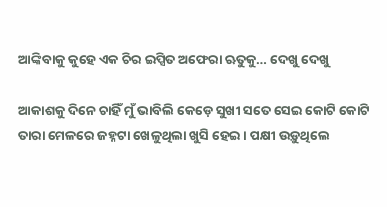ଆଙ୍କିବାକୁ କୁହେ ଏକ ଚିର ଇପ୍ସିତ ଅଫେରା ଋତୁକୁ… ଦେଖୁ ଦେଖୁ

ଆକାଶକୁ ଦିନେ ଚାହିଁ ମୁଁ ଭାବିଲି କେଡ଼େ ସୁଖୀ ସତେ ସେଇ କୋଟି କୋଟି ତାରା ମେଳରେ ଜହ୍ନଟା ଖେଳୁଥିଲା ଖୁସି ହେଇ । ପକ୍ଷୀ ଉଡ଼ୁଥିଲେ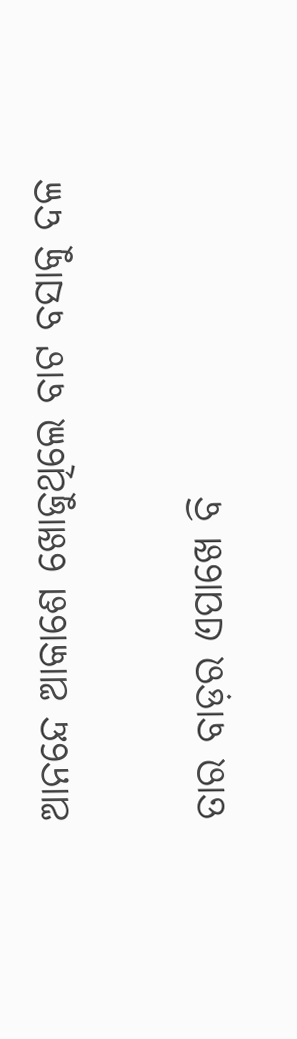ଆନନ୍ଦେ ଆକାଶେ ଖୋଜୁଥିଲେ ବାଟ ବସାକୁ ଦଳ

ତାର ବାଡ଼ର ଏପାଖେ ବି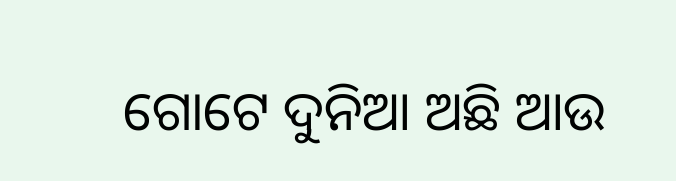ଗୋଟେ ଦୁନିଆ ଅଛି ଆଉ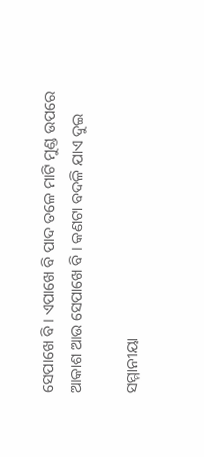ସେପାଖେ ବି । ଏପାଖେ ବି ପାଦ ତଳେ ମାଟି ମୁଣ୍ଡ ଉପରେ ଆକାଶ ଆଉ ସେପାଖେ ବି । କଣଟା ବଦଳି ଯାଏ ଦୁଇ

ସମ୍ମାନୀୟା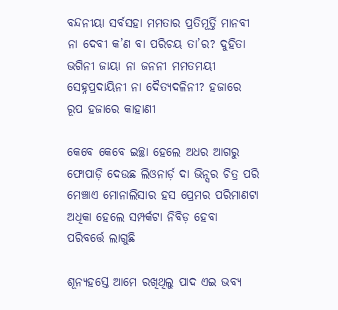ବନ୍ଦନୀୟା ସର୍ବସହା ମମତାର ପ୍ରତିମୂର୍ତ୍ତି ମାନବୀ ନା ଦେବୀ କ’ଣ ବା ପରିଚୟ ତା’ର? ଦୁହିତା ଭଗିନୀ ଜାୟା ନା ଜନନୀ ମମତମୟୀ ସେହ୍ନପ୍ରଦାୟିନୀ ନା ଦୈତ୍ୟଦଳିନୀ? ହଜାରେ ରୂପ ହଜାରେ କାହାଣୀ

କେବେ କେବେ ଇଚ୍ଛା ହେଲେ ଅଧର ଆଗରୁ ଫୋପାଡ଼ି ଦେଉଛ ଲିଓନାର୍ଡ଼ ଦା ଭିନ୍ସର ଚିତ୍ର ପରି ମେଞ୍ଚାଏ ମୋନାଲିସାର ହସ ପ୍ରେମର ପରିମାଣଟା ଅଧିକା ହେଲେ ସମ୍ପର୍କଟା ନିବିଡ଼ ହେବା ପରିବର୍ତ୍ତେ ଲାଗୁଛି

ଶୂନ୍ୟହସ୍ତେ ଆମେ ରଖିଥିଲୁ ପାଦ ଏଇ ଭବ୍ୟ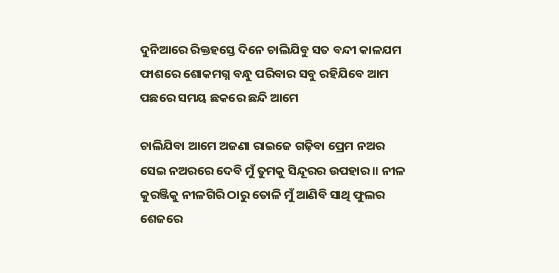ଦୁନିଆରେ ରିକ୍ତହସ୍ତେ ଦିନେ ଚାଲିଯିବୁ ସତ ବନ୍ଦୀ କାଳଯମ ଫାଶରେ ଶୋକମଗ୍ନ ବନ୍ଧୁ ପରିବାର ସବୁ ରହିଯିବେ ଆମ ପଛରେ ସମୟ ଛକରେ ଛନ୍ଦି ଆମେ

ଚାଲିଯିବା ଆମେ ଅଜଣା ରାଇଜେ ଗଢ଼ିବା ପ୍ରେମ ନଅର ସେଇ ନଅରରେ ଦେବି ମୁଁ ତୁମକୁ ସିନ୍ଦୂରର ଉପହାର ॥ ନୀଳ କୁରଞ୍ଜିକୁ ନୀଳଗିରି ଠାରୁ ତୋଳି ମୁଁ ଆଣିବି ସାଥି ଫୁଲର ଶେଜରେ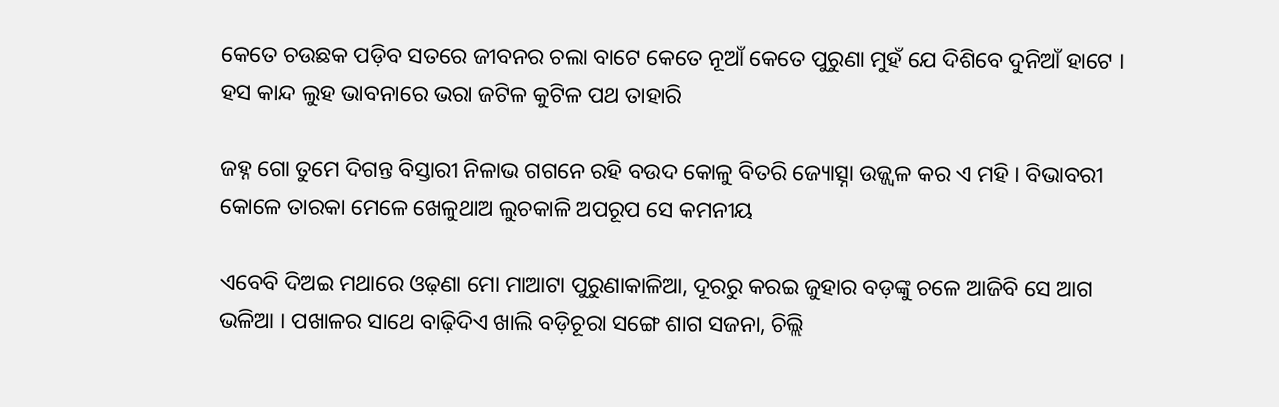କେତେ ଚଉଛକ ପଡ଼ିବ ସତରେ ଜୀବନର ଚଲା ବାଟେ କେତେ ନୂଆଁ କେତେ ପୁରୁଣା ମୁହଁ ଯେ ଦିଶିବେ ଦୁନିଆଁ ହାଟେ । ହସ କାନ୍ଦ ଲୁହ ଭାବନାରେ ଭରା ଜଟିଳ କୁଟିଳ ପଥ ତାହାରି

ଜହ୍ନ ଗୋ ତୁମେ ଦିଗନ୍ତ ବିସ୍ତାରୀ ନିଳାଭ ଗଗନେ ରହି ବଉଦ କୋଳୁ ବିତରି ଜ୍ୟୋତ୍ସ୍ନା ଉଜ୍ଜ୍ୱଳ କର ଏ ମହି । ବିଭାବରୀ କୋଳେ ତାରକା ମେଳେ ଖେଳୁଥାଅ ଲୁଚକାଳି ଅପରୂପ ସେ କମନୀୟ

ଏବେବି ଦିଅଇ ମଥାରେ ଓଢ଼ଣା ମୋ ମାଆଟା ପୁରୁଣାକାଳିଆ, ଦୂରରୁ କରଇ ଜୁହାର ବଡ଼ଙ୍କୁ ଚଳେ ଆଜିବି ସେ ଆଗ ଭଳିଆ । ପଖାଳର ସାଥେ ବାଢ଼ିଦିଏ ଖାଲି ବଡ଼ିଚୂରା ସଙ୍ଗେ ଶାଗ ସଜନା, ଚିଲ୍ଲି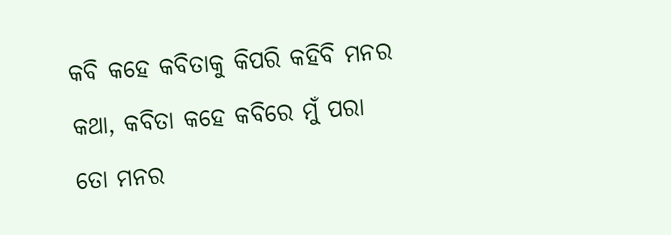କବି କହେ କବିତାକୁ କିପରି କହିବି ମନର କଥା, କବିତା କହେ କବିରେ ମୁଁ ପରା ତୋ ମନର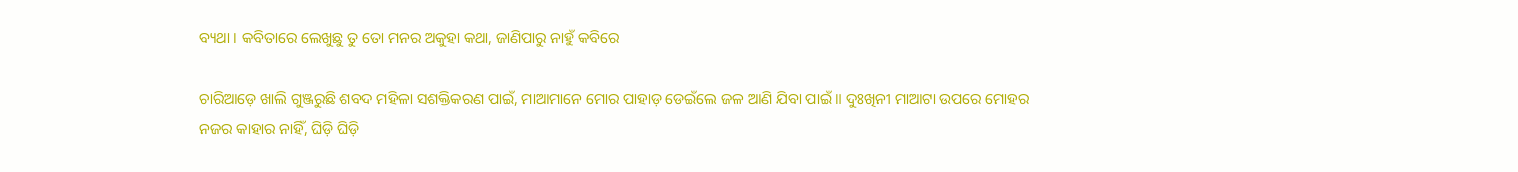ବ୍ୟଥା । କବିତାରେ ଲେଖୁଛୁ ତୁ ତୋ ମନର ଅକୁହା କଥା, ଜାଣିପାରୁ ନାହୁଁ କବିରେ

ଚାରିଆଡ଼େ ଖାଲି ଗୁଞ୍ଜରୁଛି ଶବଦ ମହିଳା ସଶକ୍ତିକରଣ ପାଇଁ, ମାଆମାନେ ମୋର ପାହାଡ଼ ଡେଇଁଲେ ଜଳ ଆଣି ଯିବା ପାଇଁ ॥ ଦୁଃଖିନୀ ମାଆଟା ଉପରେ ମୋହର ନଜର କାହାର ନାହିଁ, ଘିଡ଼ି ଘିଡ଼ି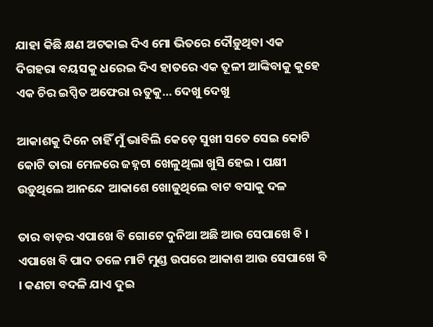ଯାହା କିଛି କ୍ଷଣ ଅଟକାଇ ଦିଏ ମୋ ଭିତରେ ଦୌଡ଼ୁଥିବା ଏକ ଦିଗହରା ବୟସକୁ ଧରେଇ ଦିଏ ହାତରେ ଏକ ତୂଳୀ ଆଙ୍କିବାକୁ କୁହେ ଏକ ଚିର ଇପ୍ସିତ ଅଫେରା ଋତୁକୁ… ଦେଖୁ ଦେଖୁ

ଆକାଶକୁ ଦିନେ ଚାହିଁ ମୁଁ ଭାବିଲି କେଡ଼େ ସୁଖୀ ସତେ ସେଇ କୋଟି କୋଟି ତାରା ମେଳରେ ଜହ୍ନଟା ଖେଳୁଥିଲା ଖୁସି ହେଇ । ପକ୍ଷୀ ଉଡ଼ୁଥିଲେ ଆନନ୍ଦେ ଆକାଶେ ଖୋଜୁଥିଲେ ବାଟ ବସାକୁ ଦଳ

ତାର ବାଡ଼ର ଏପାଖେ ବି ଗୋଟେ ଦୁନିଆ ଅଛି ଆଉ ସେପାଖେ ବି । ଏପାଖେ ବି ପାଦ ତଳେ ମାଟି ମୁଣ୍ଡ ଉପରେ ଆକାଶ ଆଉ ସେପାଖେ ବି । କଣଟା ବଦଳି ଯାଏ ଦୁଇ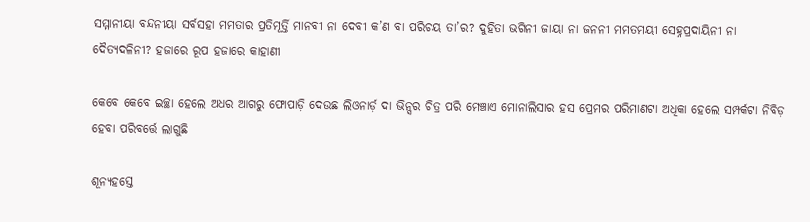ସମ୍ମାନୀୟା ବନ୍ଦନୀୟା ସର୍ବସହା ମମତାର ପ୍ରତିମୂର୍ତ୍ତି ମାନବୀ ନା ଦେବୀ କ’ଣ ବା ପରିଚୟ ତା’ର? ଦୁହିତା ଭଗିନୀ ଜାୟା ନା ଜନନୀ ମମତମୟୀ ସେହ୍ନପ୍ରଦାୟିନୀ ନା ଦୈତ୍ୟଦଳିନୀ? ହଜାରେ ରୂପ ହଜାରେ କାହାଣୀ

କେବେ କେବେ ଇଚ୍ଛା ହେଲେ ଅଧର ଆଗରୁ ଫୋପାଡ଼ି ଦେଉଛ ଲିଓନାର୍ଡ଼ ଦା ଭିନ୍ସର ଚିତ୍ର ପରି ମେଞ୍ଚାଏ ମୋନାଲିସାର ହସ ପ୍ରେମର ପରିମାଣଟା ଅଧିକା ହେଲେ ସମ୍ପର୍କଟା ନିବିଡ଼ ହେବା ପରିବର୍ତ୍ତେ ଲାଗୁଛି

ଶୂନ୍ୟହସ୍ତେ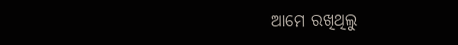ଆମେ ରଖିଥିଲୁ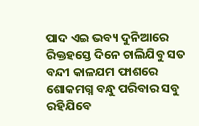ପାଦ ଏଇ ଭବ୍ୟ ଦୁନିଆରେ ରିକ୍ତହସ୍ତେ ଦିନେ ଚାଲିଯିବୁ ସତ ବନ୍ଦୀ କାଳଯମ ଫାଶରେ ଶୋକମଗ୍ନ ବନ୍ଧୁ ପରିବାର ସବୁ ରହିଯିବେ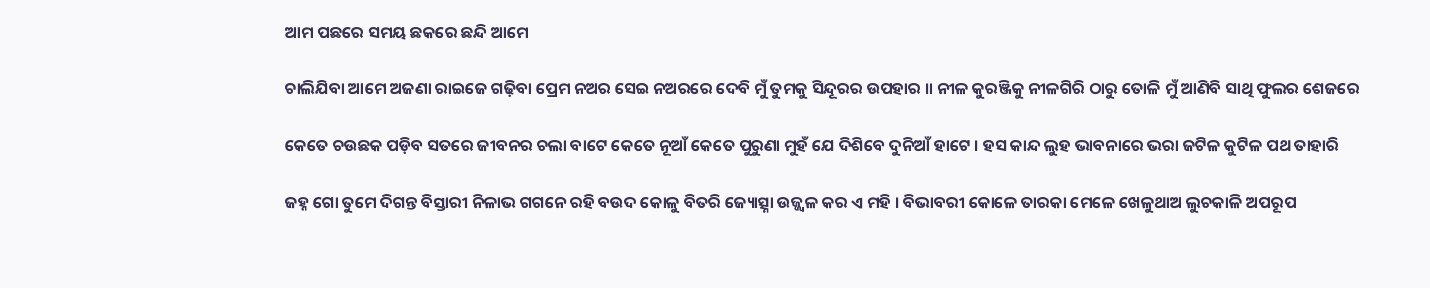ଆମ ପଛରେ ସମୟ ଛକରେ ଛନ୍ଦି ଆମେ

ଚାଲିଯିବା ଆମେ ଅଜଣା ରାଇଜେ ଗଢ଼ିବା ପ୍ରେମ ନଅର ସେଇ ନଅରରେ ଦେବି ମୁଁ ତୁମକୁ ସିନ୍ଦୂରର ଉପହାର ॥ ନୀଳ କୁରଞ୍ଜିକୁ ନୀଳଗିରି ଠାରୁ ତୋଳି ମୁଁ ଆଣିବି ସାଥି ଫୁଲର ଶେଜରେ

କେତେ ଚଉଛକ ପଡ଼ିବ ସତରେ ଜୀବନର ଚଲା ବାଟେ କେତେ ନୂଆଁ କେତେ ପୁରୁଣା ମୁହଁ ଯେ ଦିଶିବେ ଦୁନିଆଁ ହାଟେ । ହସ କାନ୍ଦ ଲୁହ ଭାବନାରେ ଭରା ଜଟିଳ କୁଟିଳ ପଥ ତାହାରି

ଜହ୍ନ ଗୋ ତୁମେ ଦିଗନ୍ତ ବିସ୍ତାରୀ ନିଳାଭ ଗଗନେ ରହି ବଉଦ କୋଳୁ ବିତରି ଜ୍ୟୋତ୍ସ୍ନା ଉଜ୍ଜ୍ୱଳ କର ଏ ମହି । ବିଭାବରୀ କୋଳେ ତାରକା ମେଳେ ଖେଳୁଥାଅ ଲୁଚକାଳି ଅପରୂପ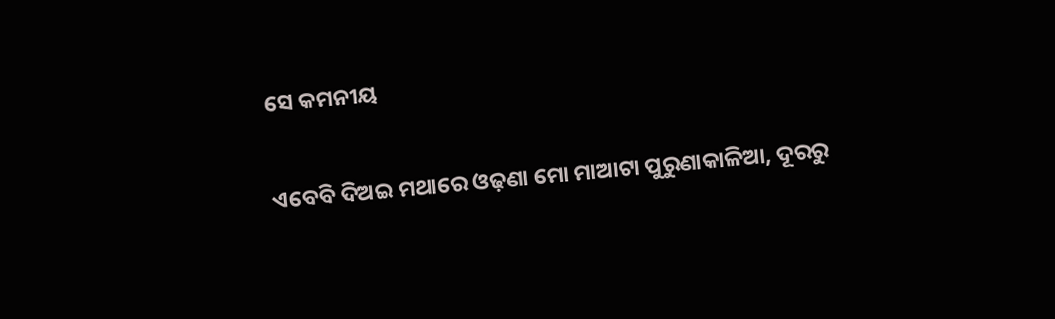ସେ କମନୀୟ

ଏବେବି ଦିଅଇ ମଥାରେ ଓଢ଼ଣା ମୋ ମାଆଟା ପୁରୁଣାକାଳିଆ, ଦୂରରୁ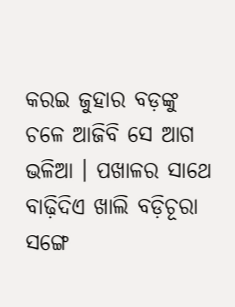କରଇ ଜୁହାର ବଡ଼ଙ୍କୁ ଚଳେ ଆଜିବି ସେ ଆଗ ଭଳିଆ । ପଖାଳର ସାଥେ ବାଢ଼ିଦିଏ ଖାଲି ବଡ଼ିଚୂରା ସଙ୍ଗେ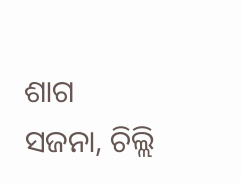ଶାଗ ସଜନା, ଚିଲ୍ଲି